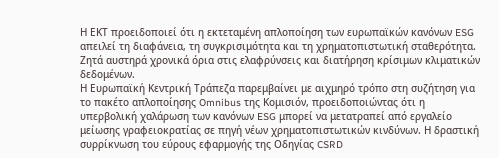Η ΕΚΤ προειδοποιεί ότι η εκτεταμένη απλοποίηση των ευρωπαϊκών κανόνων ESG απειλεί τη διαφάνεια, τη συγκρισιμότητα και τη χρηματοπιστωτική σταθερότητα. Ζητά αυστηρά χρονικά όρια στις ελαφρύνσεις και διατήρηση κρίσιμων κλιματικών δεδομένων.
Η Ευρωπαϊκή Κεντρική Τράπεζα παρεμβαίνει με αιχμηρό τρόπο στη συζήτηση για το πακέτο απλοποίησης Omnibus της Κομισιόν, προειδοποιώντας ότι η υπερβολική χαλάρωση των κανόνων ESG μπορεί να μετατραπεί από εργαλείο μείωσης γραφειοκρατίας σε πηγή νέων χρηματοπιστωτικών κινδύνων. Η δραστική συρρίκνωση του εύρους εφαρμογής της Οδηγίας CSRD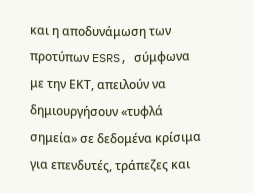και η αποδυνάμωση των προτύπων ESRS, σύμφωνα με την ΕΚΤ, απειλούν να δημιουργήσουν «τυφλά σημεία» σε δεδομένα κρίσιμα για επενδυτές, τράπεζες και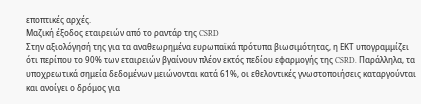εποπτικές αρχές.
Μαζική έξοδος εταιρειών από το ραντάρ της CSRD
Στην αξιολόγησή της για τα αναθεωρημένα ευρωπαϊκά πρότυπα βιωσιμότητας, η ΕΚΤ υπογραμμίζει ότι περίπου το 90% των εταιρειών βγαίνουν πλέον εκτός πεδίου εφαρμογής της CSRD. Παράλληλα, τα υποχρεωτικά σημεία δεδομένων μειώνονται κατά 61%, οι εθελοντικές γνωστοποιήσεις καταργούνται και ανοίγει ο δρόμος για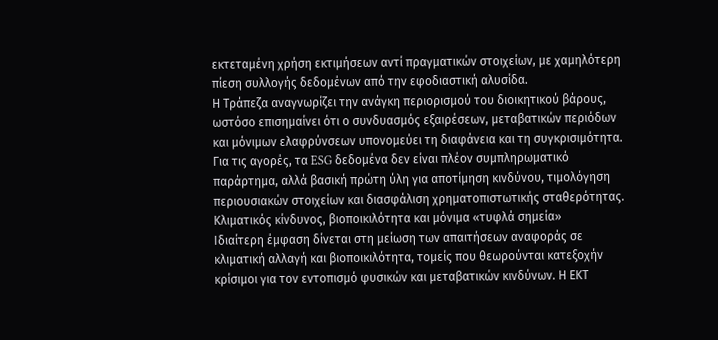εκτεταμένη χρήση εκτιμήσεων αντί πραγματικών στοιχείων, με χαμηλότερη πίεση συλλογής δεδομένων από την εφοδιαστική αλυσίδα.
Η Τράπεζα αναγνωρίζει την ανάγκη περιορισμού του διοικητικού βάρους, ωστόσο επισημαίνει ότι ο συνδυασμός εξαιρέσεων, μεταβατικών περιόδων και μόνιμων ελαφρύνσεων υπονομεύει τη διαφάνεια και τη συγκρισιμότητα. Για τις αγορές, τα ESG δεδομένα δεν είναι πλέον συμπληρωματικό παράρτημα, αλλά βασική πρώτη ύλη για αποτίμηση κινδύνου, τιμολόγηση περιουσιακών στοιχείων και διασφάλιση χρηματοπιστωτικής σταθερότητας.
Κλιματικός κίνδυνος, βιοποικιλότητα και μόνιμα «τυφλά σημεία»
Ιδιαίτερη έμφαση δίνεται στη μείωση των απαιτήσεων αναφοράς σε κλιματική αλλαγή και βιοποικιλότητα, τομείς που θεωρούνται κατεξοχήν κρίσιμοι για τον εντοπισμό φυσικών και μεταβατικών κινδύνων. Η ΕΚΤ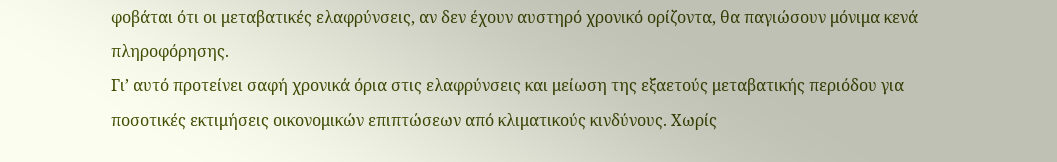φοβάται ότι οι μεταβατικές ελαφρύνσεις, αν δεν έχουν αυστηρό χρονικό ορίζοντα, θα παγιώσουν μόνιμα κενά πληροφόρησης.
Γι’ αυτό προτείνει σαφή χρονικά όρια στις ελαφρύνσεις και μείωση της εξαετούς μεταβατικής περιόδου για ποσοτικές εκτιμήσεις οικονομικών επιπτώσεων από κλιματικούς κινδύνους. Χωρίς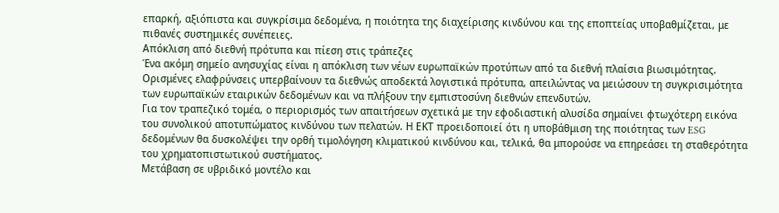επαρκή, αξιόπιστα και συγκρίσιμα δεδομένα, η ποιότητα της διαχείρισης κινδύνου και της εποπτείας υποβαθμίζεται, με πιθανές συστημικές συνέπειες.
Απόκλιση από διεθνή πρότυπα και πίεση στις τράπεζες
Ένα ακόμη σημείο ανησυχίας είναι η απόκλιση των νέων ευρωπαϊκών προτύπων από τα διεθνή πλαίσια βιωσιμότητας. Ορισμένες ελαφρύνσεις υπερβαίνουν τα διεθνώς αποδεκτά λογιστικά πρότυπα, απειλώντας να μειώσουν τη συγκρισιμότητα των ευρωπαϊκών εταιρικών δεδομένων και να πλήξουν την εμπιστοσύνη διεθνών επενδυτών.
Για τον τραπεζικό τομέα, ο περιορισμός των απαιτήσεων σχετικά με την εφοδιαστική αλυσίδα σημαίνει φτωχότερη εικόνα του συνολικού αποτυπώματος κινδύνου των πελατών. Η ΕΚΤ προειδοποιεί ότι η υποβάθμιση της ποιότητας των ESG δεδομένων θα δυσκολέψει την ορθή τιμολόγηση κλιματικού κινδύνου και, τελικά, θα μπορούσε να επηρεάσει τη σταθερότητα του χρηματοπιστωτικού συστήματος.
Μετάβαση σε υβριδικό μοντέλο και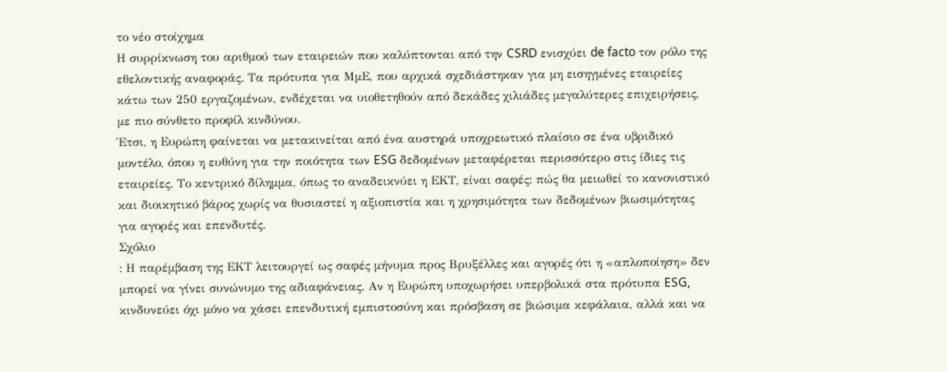το νέο στοίχημα
Η συρρίκνωση του αριθμού των εταιρειών που καλύπτονται από την CSRD ενισχύει de facto τον ρόλο της εθελοντικής αναφοράς. Τα πρότυπα για ΜμΕ, που αρχικά σχεδιάστηκαν για μη εισηγμένες εταιρείες κάτω των 250 εργαζομένων, ενδέχεται να υιοθετηθούν από δεκάδες χιλιάδες μεγαλύτερες επιχειρήσεις, με πιο σύνθετο προφίλ κινδύνου.
Έτσι, η Ευρώπη φαίνεται να μετακινείται από ένα αυστηρά υποχρεωτικό πλαίσιο σε ένα υβριδικό μοντέλο, όπου η ευθύνη για την ποιότητα των ESG δεδομένων μεταφέρεται περισσότερο στις ίδιες τις εταιρείες. Το κεντρικό δίλημμα, όπως το αναδεικνύει η ΕΚΤ, είναι σαφές: πώς θα μειωθεί το κανονιστικό και διοικητικό βάρος χωρίς να θυσιαστεί η αξιοπιστία και η χρησιμότητα των δεδομένων βιωσιμότητας για αγορές και επενδυτές.
Σχόλιο
: Η παρέμβαση της ΕΚΤ λειτουργεί ως σαφές μήνυμα προς Βρυξέλλες και αγορές ότι η «απλοποίηση» δεν μπορεί να γίνει συνώνυμο της αδιαφάνειας. Αν η Ευρώπη υποχωρήσει υπερβολικά στα πρότυπα ESG, κινδυνεύει όχι μόνο να χάσει επενδυτική εμπιστοσύνη και πρόσβαση σε βιώσιμα κεφάλαια, αλλά και να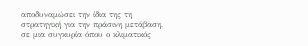αποδυναμώσει την ίδια της τη στρατηγική για την πράσινη μετάβαση, σε μια συγκυρία όπου ο κλιματικός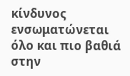κίνδυνος ενσωματώνεται όλο και πιο βαθιά στην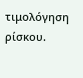τιμολόγηση ρίσκου.